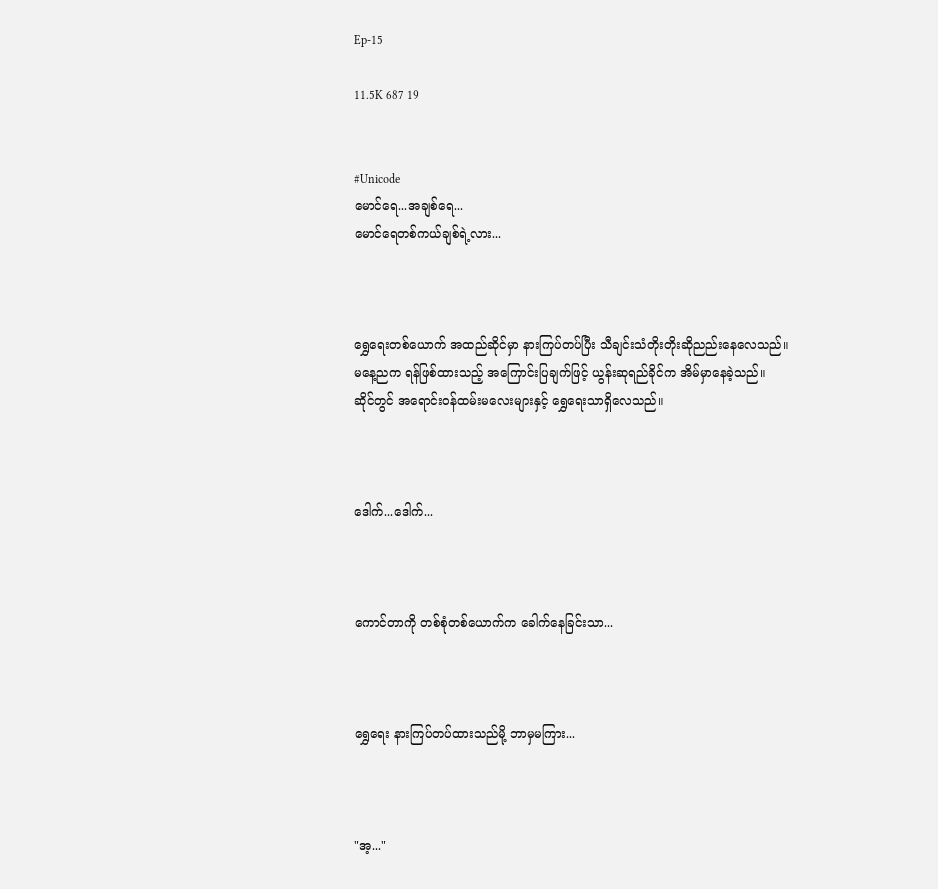Ep-15

11.5K 687 19


#Unicode
မောင်ရေ...အချစ်ရေ...
မောင်ရေတစ်ကယ်ချစ်ရဲ့လား...



ရွှေရေးတစ်ယောက် အထည်ဆိုင်မှာ နားကြပ်တပ်ပြီး သီချင်းသံတိုးတိုးဆိုညည်းနေလေသည်။
မနေ့ညက ရန်ဖြစ်ထားသည့် အကြောင်းပြချက်ဖြင့် ယွန်းဆုရည်ခိုင်က အိမ်မှာနေခဲ့သည်။
ဆိုင်တွင် အရောင်းဝန်ထမ်းမလေးများနှင့် ရွှေရေးသာရှိလေသည်။



ဒေါက်...ဒေါက်...



ကောင်တာကို တစ်စုံတစ်ယောက်က ခေါက်နေခြင်းသာ...



ရွှေရေး နားကြပ်တပ်ထားသည်မို့ ဘာမှမကြား...



"အ့..."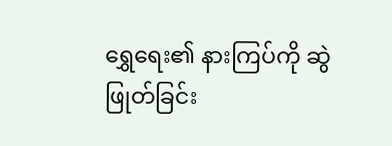ရွှေရေး၏ နားကြပ်ကို ဆွဲဖြုတ်ခြင်း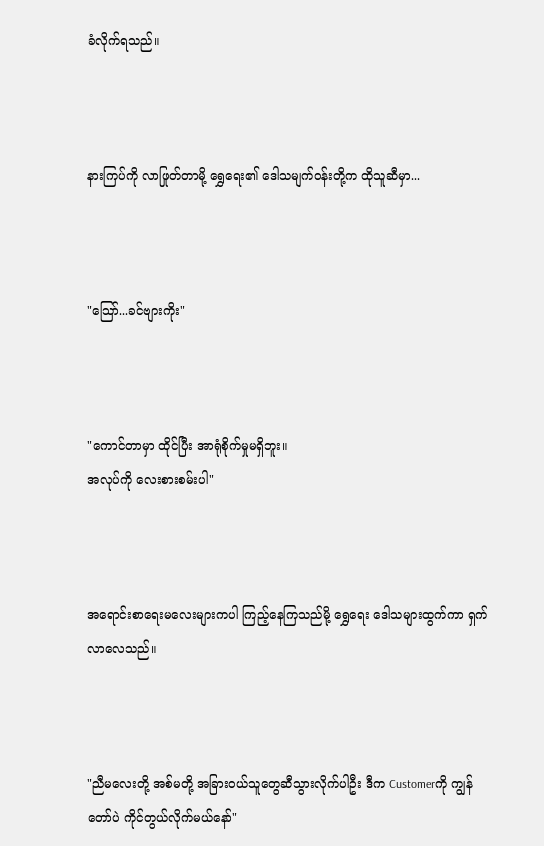ခံလိုက်ရသည်။



နားကြပ်ကို လာဖြုတ်တာမို့ ရွှေရေး၏ ဒေါသမျက်ဝန်းတို့က ထိုသူဆီမှာ...



"သြော်...ခင်ဗျားကိုး"



"ကောင်တာမှာ ထိုင်ပြီး အာရုံစိုက်မှုမရှိဘူး။
အလုပ်ကို လေးစားစမ်းပါ"



အရောင်းစာရေးမလေးများကပါ ကြည့်နေကြသည်မို့ ရွှေရေး ဒေါသများထွက်ကာ ရှက်လာလေသည်။



"ညီမလေးတို့ အစ်မတို့ အခြားဝယ်သူတွေဆီသွားလိုက်ပါဦး ဒီက Customerကို ကျွန်တော်ပဲ ကိုင်တွယ်လိုက်မယ်နော်"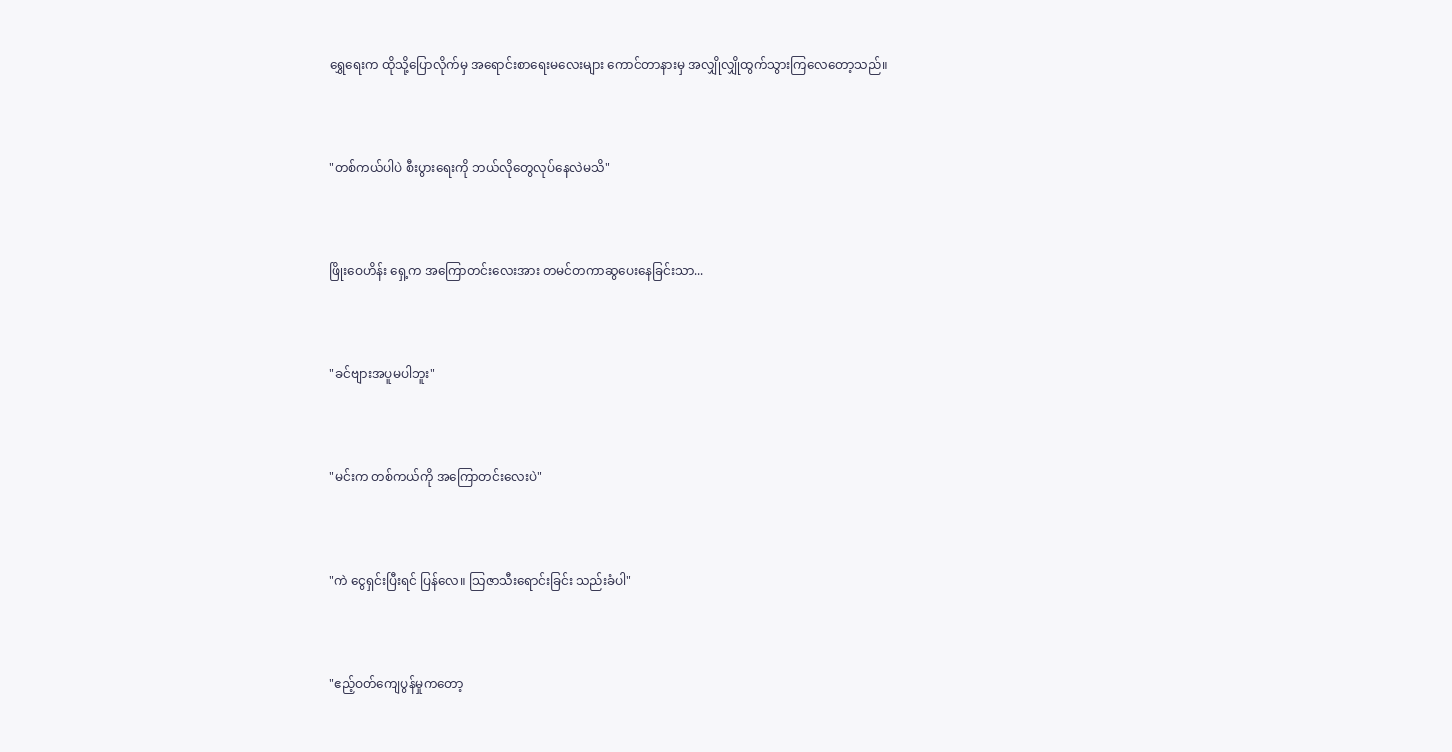ရွှေရေးက ထိုသို့ပြောလိုက်မှ အရောင်းစာရေးမလေးများ ကောင်တာနားမှ အလျှိုလျှိုထွက်သွားကြလေတော့သည်။



"တစ်ကယ်ပါပဲ စီးပွားရေးကို ဘယ်လိုတွေလုပ်နေလဲမသိ"



ဖြိုးဝေဟိန်း ရှေ့က အကြောတင်းလေးအား တမင်တကာဆွပေးနေခြင်းသာ...



"ခင်ဗျားအပူမပါဘူး"



"မင်းက တစ်ကယ်ကို အကြောတင်းလေးပဲ"



"ကဲ ငွေရှင်းပြီးရင် ပြန်လေ။ သြဇာသီးရောင်းခြင်း သည်းခံပါ"



"ဧည့်ဝတ်ကျေပွန်မှုကတော့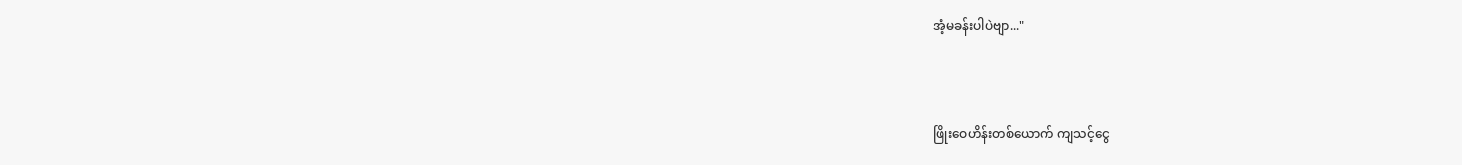အံ့မခန်းပါပဲဗျာ..."



ဖြိုးဝေဟိန်းတစ်ယောက် ကျသင့်ငွေ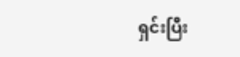ရှင်းပြီး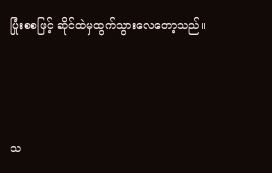ပြုံးစစဖြင့် ဆိုင်ထဲမှထွက်သွားလေတော့သည်။



သ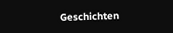Geschichten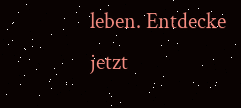leben. Entdecke jetzt